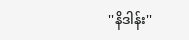''နိဒါန်း''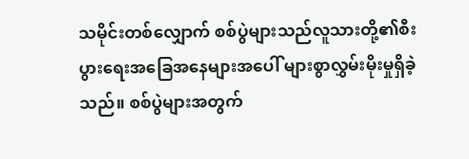သမိုင်းတစ်လျှောက် စစ်ပွဲများသည်လူသားတို့၏စီးပွားရေးအခြေအနေများအပေါ် များစွာလွှမ်းမိုးမှုရှိခဲ့သည်။ စစ်ပွဲများအတွက်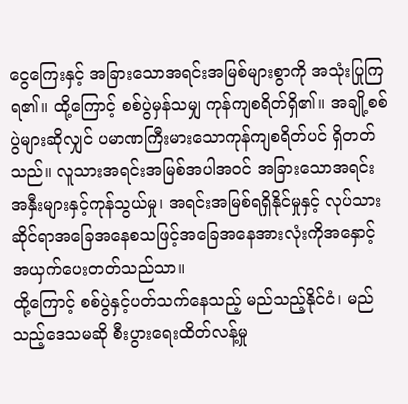ငွေကြေးနှင့် အခြားသောအရင်းအမြစ်များစွာကို အသုံးပြုကြရ၏။ ထို့ကြောင့် စစ်ပွဲမှန်သမျှ ကုန်ကျစရိတ်ရှိ၏။ အချို့စစ်ပွဲများဆိုလျှင် ပမာဏကြီးမားသောကုန်ကျစရိတ်ပင် ရှိတတ်သည်။ လူသားအရင်းအမြစ်အပါအဝင် အခြားသောအရင်းအနှီးများနှင့်ကုန်သွယ်မှု၊ အရင်းအမြစ်ရရှိနိုင်မှုနှင့် လုပ်သားဆိုင်ရာအခြေအနေစသဖြင့်အခြေအနေအားလုံးကိုအနှောင့်အယှက်ပေးတတ်သည်သာ။
ထို့ကြောင့် စစ်ပွဲနှင့်ပတ်သက်နေသည့် မည်သည့်နိုင်ငံ၊ မည်သည့်ဒေသမဆို စီးပွားရေးထိတ်လန့်မှု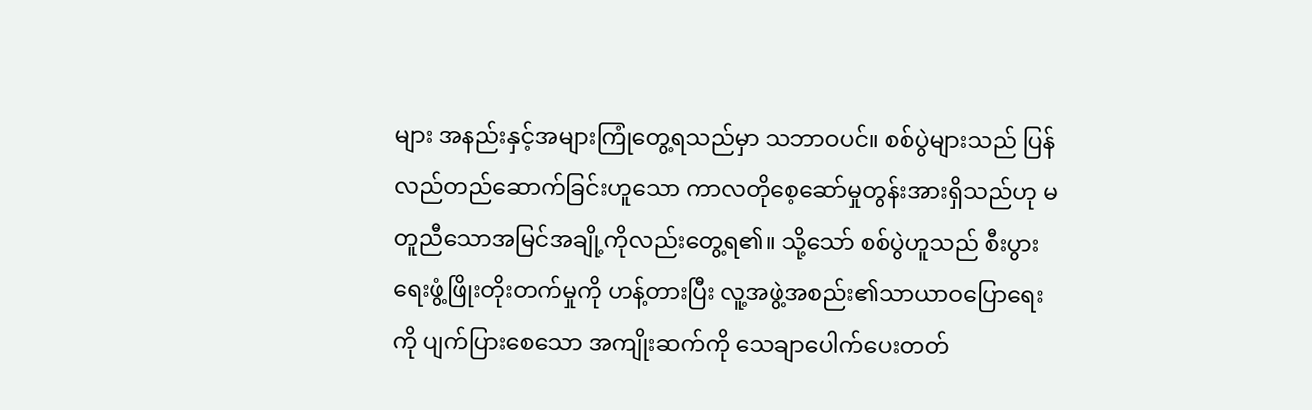များ အနည်းနှင့်အများကြုံတွေ့ရသည်မှာ သဘာဝပင်။ စစ်ပွဲများသည် ပြန်လည်တည်ဆောက်ခြင်းဟူသော ကာလတိုစေ့ဆော်မှုတွန်းအားရှိသည်ဟု မတူညီသောအမြင်အချို့ကိုလည်းတွေ့ရ၏။ သို့သော် စစ်ပွဲဟူသည် စီးပွားရေးဖွံ့ဖြိုးတိုးတက်မှုကို ဟန့်တားပြီး လူ့အဖွဲ့အစည်း၏သာယာဝပြောရေးကို ပျက်ပြားစေသော အကျိုးဆက်ကို သေချာပေါက်ပေးတတ်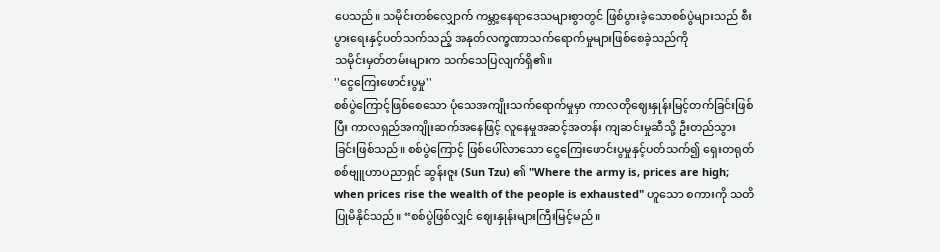ပေသည်။ သမိုင်းတစ်လျှောက် ကမ္ဘာ့နေရာဒေသများစွာတွင် ဖြစ်ပွားခဲ့သောစစ်ပွဲများသည် စီးပွားရေးနှင့်ပတ်သက်သည့် အနုတ်လက္ခဏာသက်ရောက်မှုများဖြစ်စေခဲ့သည်ကို
သမိုင်းမှတ်တမ်းများက သက်သေပြလျက်ရှိ၏။
''ငွေကြေးဖောင်းပွမှု''
စစ်ပွဲကြောင့်ဖြစ်စေသော ပုံသေအကျိုးသက်ရောက်မှုမှာ ကာလတိုဈေးနှုန်းမြင့်တက်ခြင်းဖြစ်ပြီး ကာလရှည်အကျိုးဆက်အနေဖြင့် လူနေမှုအဆင့်အတန်း ကျဆင်းမှုဆီသို့ ဦးတည်သွားခြင်းဖြစ်သည်။ စစ်ပွဲကြောင့် ဖြစ်ပေါ်လာသော ငွေကြေးဖောင်းပွမှုနှင့်ပတ်သက်၍ ရှေးတရုတ်စစ်ဗျူဟာပညာရှင် ဆွန်းဇူး (Sun Tzu) ၏ "Where the army is, prices are high; when prices rise the wealth of the people is exhausted" ဟူသော စကားကို သတိပြုမိနိုင်သည်။ “စစ်ပွဲဖြစ်လျှင် ဈေးနှုန်းများကြီးမြင့်မည်။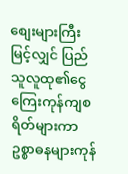စျေးများကြီးမြင့်လျှင် ပြည်သူလူထု၏ငွေကြေးကုန်ကျစရိတ်များကာ ဥစ္စာဓနများကုန်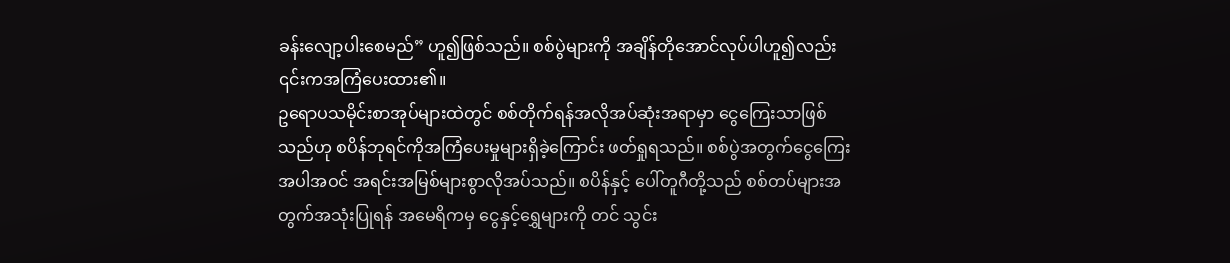ခန်းလျော့ပါးစေမည်” ဟူ၍ဖြစ်သည်။ စစ်ပွဲများကို အချိန်တိုအောင်လုပ်ပါဟူ၍လည်း ၎င်းကအကြံပေးထား၏။
ဥရောပသမိုင်းစာအုပ်များထဲတွင် စစ်တိုက်ရန်အလိုအပ်ဆုံးအရာမှာ ငွေကြေးသာဖြစ်သည်ဟု စပိန်ဘုရင်ကိုအကြံပေးမှုများရှိခဲ့ကြောင်း ဖတ်ရှုရသည်။ စစ်ပွဲအတွက်ငွေကြေးအပါအဝင် အရင်းအမြစ်များစွာလိုအပ်သည်။ စပိန်နှင့် ပေါ်တူဂီတို့သည် စစ်တပ်များအတွက်အသုံးပြုရန် အမေရိကမှ ငွေနှင့်ရွှေများကို တင် သွင်း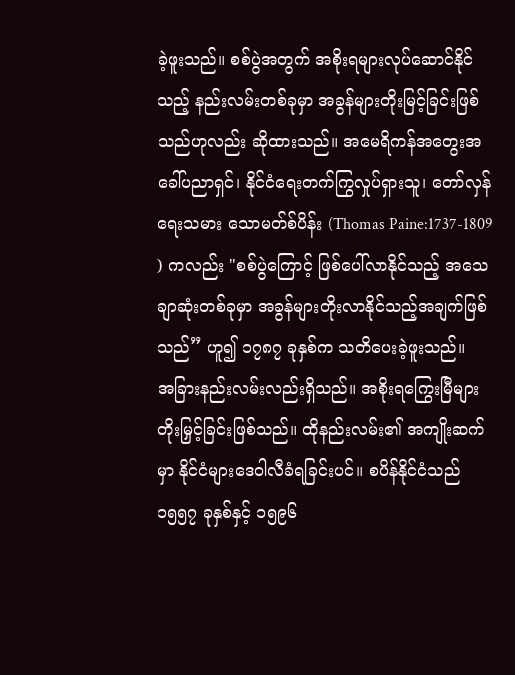ခဲ့ဖူးသည်။ စစ်ပွဲအတွက် အစိုးရများလုပ်ဆောင်နိုင်သည့် နည်းလမ်းတစ်ခုမှာ အခွန်များတိုးမြင့်ခြင်းဖြစ်သည်ဟုလည်း ဆိုထားသည်။ အမေရိကန်အတွေးအခေါ်ပညာရှင်၊ နိုင်ငံရေးတက်ကြွလှုပ်ရှားသူ၊ တော်လှန်ရေးသမား သောမတ်စ်ပိန်း (Thomas Paine:1737-1809 ) ကလည်း "စစ်ပွဲကြောင့် ဖြစ်ပေါ်လာနိုင်သည့် အသေချာဆုံးတစ်ခုမှာ အခွန်များတိုးလာနိုင်သည့်အချက်ဖြစ်သည်” ဟူ၍ ၁၇၈၇ ခုနှစ်က သတိပေးခဲ့ဖူးသည်။
အခြားနည်းလမ်းလည်းရှိသည်။ အစိုးရကြွေးမြီများ တိုးမြှင့်ခြင်းဖြစ်သည်။ ထိုနည်းလမ်း၏ အကျိုးဆက်မှာ နိုင်ငံများဒေဝါလီခံရခြင်းပင်။ စပိန်နိုင်ငံသည် ၁၅၅၇ ခုနှစ်နှင့် ၁၅၉၆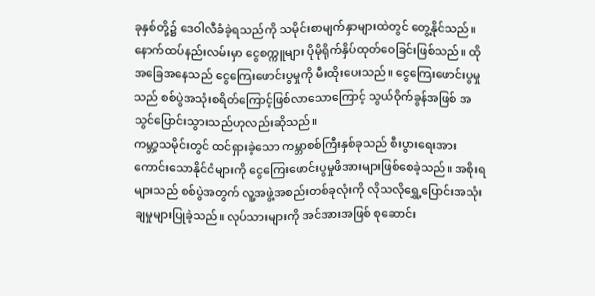ခုနှစ်တို့၌ ဒေဝါလီခံခဲ့ရသည်ကို သမိုင်းစာမျက်နှာများထဲတွင် တွေ့နိုင်သည်။ နောက်ထပ်နည်းလမ်းမှာ ငွေစက္ကူများ ပိုမိုရိုက်နှိပ်ထုတ်ဝေခြင်းဖြစ်သည်။ ထိုအခြေအနေသည် ငွေကြေးဖောင်းပွမှုကို မီးထိုးပေးသည်။ ငွေကြေးဖောင်းပွမှုသည် စစ်ပွဲအသုံးစရိတ်ကြောင့်ဖြစ်လာသောကြောင့် သွယ်ဝိုက်ခွန်အဖြစ် အသွင်ပြောင်းသွားသည်ဟုလည်းဆိုသည်။
ကမ္ဘာ့သမိုင်းတွင် ထင်ရှားခဲ့သော ကမ္ဘာစစ်ကြီးနှစ်ခုသည် စီးပွားရေးအားကောင်းသောနိုင်ငံများကို ငွေကြေးဖောင်းပွမှုဖိအားများဖြစ်စေခဲ့သည်။ အစိုးရများသည် စစ်ပွဲအတွက် လူ့အဖွဲ့အစည်းတစ်ခုလုံးကို လိုသလိုရွှေ့ပြောင်းအသုံးချမှုများပြုခဲ့သည်။ လုပ်သားများကို အင်အားအဖြစ် စုဆောင်း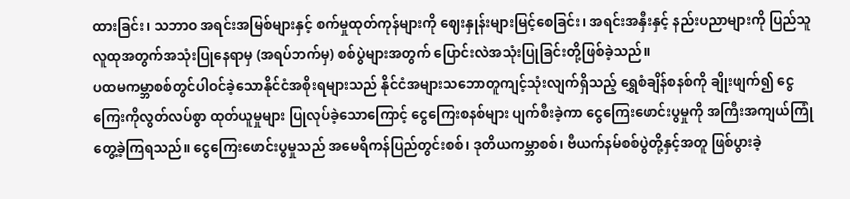ထားခြင်း၊ သဘာဝ အရင်းအမြစ်များနှင့် စက်မှုထုတ်ကုန်များကို ဈေးနှုန်းများမြင့်စေခြင်း၊ အရင်းအနှီးနှင့် နည်းပညာများကို ပြည်သူလူထုအတွက်အသုံးပြုနေရာမှ (အရပ်ဘက်မှ) စစ်ပွဲများအတွက် ပြောင်းလဲအသုံးပြုခြင်းတို့ဖြစ်ခဲ့သည်။
ပထမကမ္ဘာစစ်တွင်ပါဝင်ခဲ့သောနိုင်ငံအစိုးရများသည် နိုင်ငံအများသဘောတူကျင့်သုံးလျက်ရှိသည့် ရွှေစံချိန်စနစ်ကို ချိုးဖျက်၍ ငွေကြေးကိုလွတ်လပ်စွာ ထုတ်ယူမှုများ ပြုလုပ်ခဲ့သောကြောင့် ငွေကြေးစနစ်များ ပျက်စီးခဲ့ကာ ငွေကြေးဖောင်းပွမှုကို အကြီးအကျယ်ကြုံတွေ့ခဲ့ကြရသည်။ ငွေကြေးဖောင်းပွမှုသည် အမေရိကန်ပြည်တွင်းစစ်၊ ဒုတိယကမ္ဘာစစ်၊ ဗီယက်နမ်စစ်ပွဲတို့နှင့်အတူ ဖြစ်ပွားခဲ့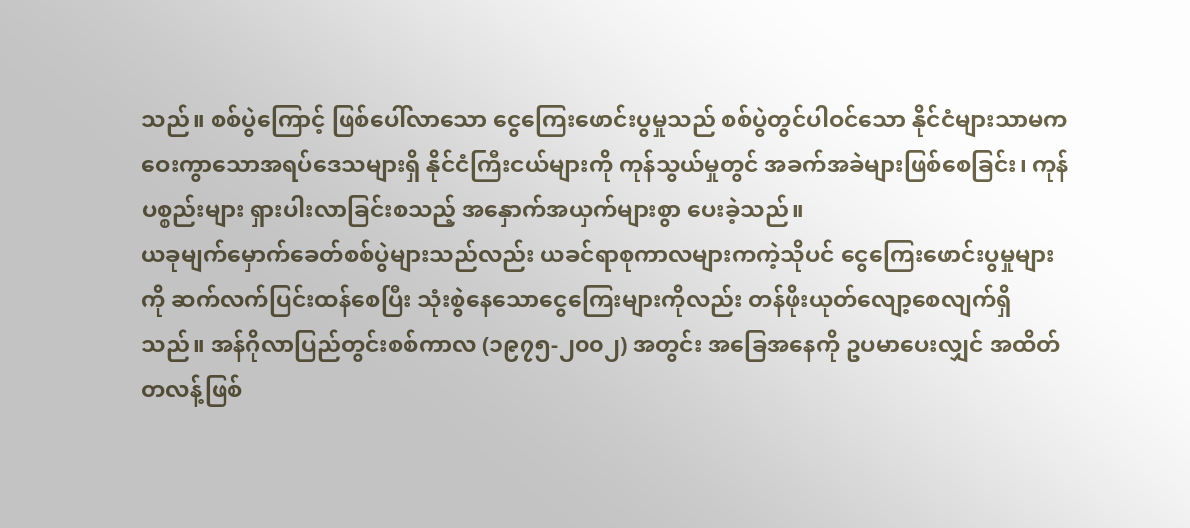သည်။ စစ်ပွဲကြောင့် ဖြစ်ပေါ်လာသော ငွေကြေးဖောင်းပွမှုသည် စစ်ပွဲတွင်ပါဝင်သော နိုင်ငံများသာမက ဝေးကွာသောအရပ်ဒေသများရှိ နိုင်ငံကြီးငယ်များကို ကုန်သွယ်မှုတွင် အခက်အခဲများဖြစ်စေခြင်း၊ ကုန်ပစ္စည်းများ ရှားပါးလာခြင်းစသည့် အနှောက်အယှက်များစွာ ပေးခဲ့သည်။
ယခုမျက်မှောက်ခေတ်စစ်ပွဲများသည်လည်း ယခင်ရာစုကာလများကကဲ့သိုပင် ငွေကြေးဖောင်းပွမှုများကို ဆက်လက်ပြင်းထန်စေပြီး သုံးစွဲနေသောငွေကြေးများကိုလည်း တန်ဖိုးယုတ်လျော့စေလျက်ရှိသည်။ အန်ဂိုလာပြည်တွင်းစစ်ကာလ (၁၉၇၅-၂၀၀၂) အတွင်း အခြေအနေကို ဥပမာပေးလျှင် အထိတ်တလန့်ဖြစ်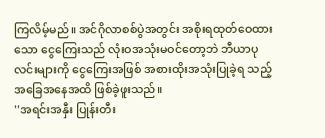ကြလိမ့်မည်။ အင်ဂိုလာစစ်ပွဲအတွင်း အစိုးရထုတ်ဝေထားသော ငွေကြေးသည် လုံးဝအသုံးမဝင်တော့ဘဲ ဘီယာပုလင်းများကို ငွေကြေးအဖြစ် အစားထိုးအသုံးပြုခဲ့ရ သည့်အခြေအနေအထိ ဖြစ်ခဲ့ဖူးသည်။
''အရင်းအနှီး ပြုန်းတီး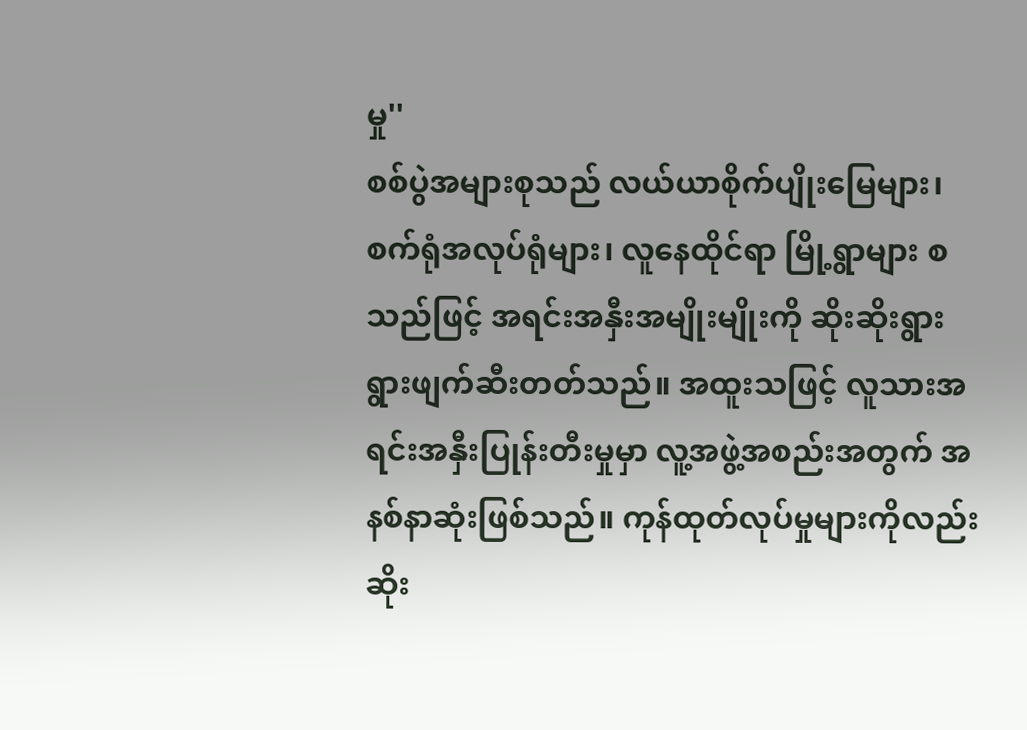မှု''
စစ်ပွဲအများစုသည် လယ်ယာစိုက်ပျိုးမြေများ၊ စက်ရုံအလုပ်ရုံများ၊ လူနေထိုင်ရာ မြို့ရွာများ စသည်ဖြင့် အရင်းအနှီးအမျိုးမျိုးကို ဆိုးဆိုးရွားရွားဖျက်ဆီးတတ်သည်။ အထူးသဖြင့် လူသားအရင်းအနှီးပြုန်းတီးမှုမှာ လူ့အဖွဲ့အစည်းအတွက် အနစ်နာဆုံးဖြစ်သည်။ ကုန်ထုတ်လုပ်မှုများကိုလည်း ဆိုး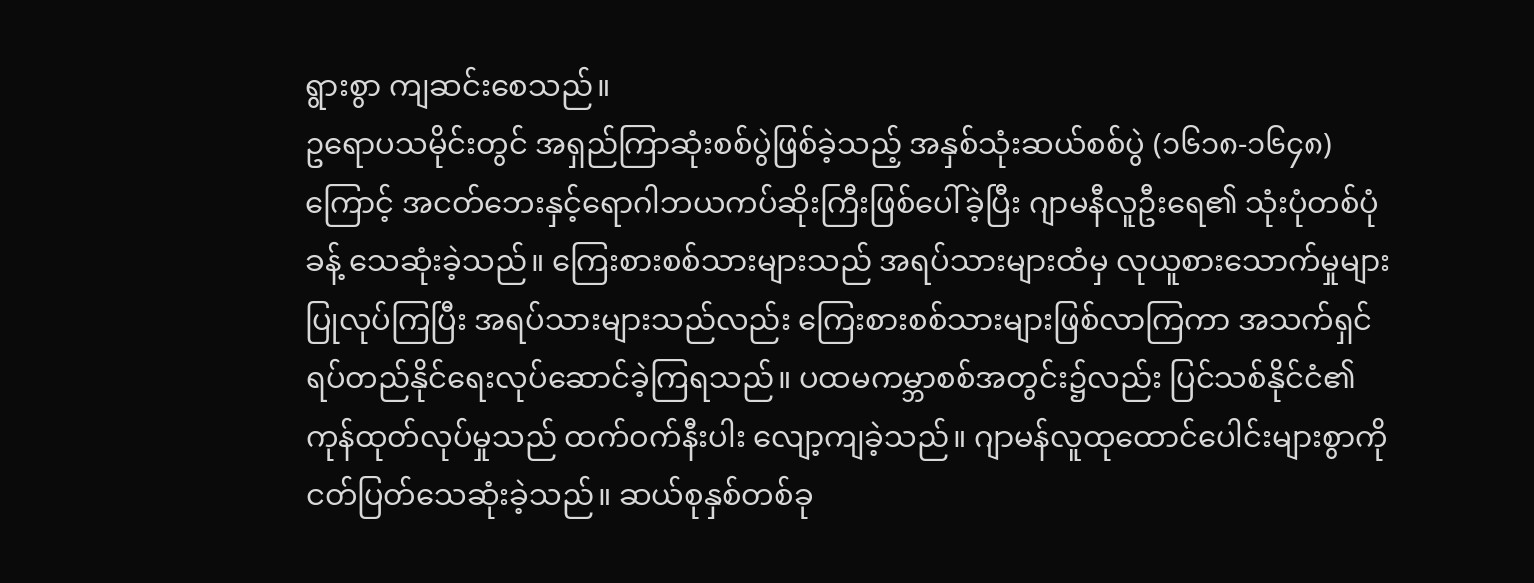ရွားစွာ ကျဆင်းစေသည်။
ဥရောပသမိုင်းတွင် အရှည်ကြာဆုံးစစ်ပွဲဖြစ်ခဲ့သည့် အနှစ်သုံးဆယ်စစ်ပွဲ (၁၆၁၈-၁၆၄၈) ကြောင့် အငတ်ဘေးနှင့်ရောဂါဘယကပ်ဆိုးကြီးဖြစ်ပေါ်ခဲ့ပြီး ဂျာမနီလူဦးရေ၏ သုံးပုံတစ်ပုံခန့် သေဆုံးခဲ့သည်။ ကြေးစားစစ်သားများသည် အရပ်သားများထံမှ လုယူစားသောက်မှုများ ပြုလုပ်ကြပြီး အရပ်သားများသည်လည်း ကြေးစားစစ်သားများဖြစ်လာကြကာ အသက်ရှင်ရပ်တည်နိုင်ရေးလုပ်ဆောင်ခဲ့ကြရသည်။ ပထမကမ္ဘာစစ်အတွင်း၌လည်း ပြင်သစ်နိုင်ငံ၏ကုန်ထုတ်လုပ်မှုသည် ထက်ဝက်နီးပါး လျော့ကျခဲ့သည်။ ဂျာမန်လူထုထောင်ပေါင်းများစွာကို ငတ်ပြတ်သေဆုံးခဲ့သည်။ ဆယ်စုနှစ်တစ်ခု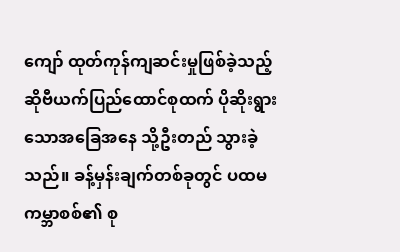ကျော် ထုတ်ကုန်ကျဆင်းမှုဖြစ်ခဲ့သည့် ဆိုဗီယက်ပြည်ထောင်စုထက် ပိုဆိုးရွားသောအခြေအနေ သို့ဦးတည် သွားခဲ့သည်။ ခန့်မှန်းချက်တစ်ခုတွင် ပထမကမ္ဘာစစ်၏ စု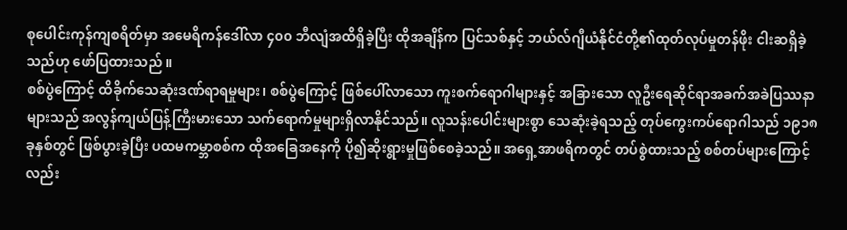စုပေါင်းကုန်ကျစရိတ်မှာ အမေရိကန်ဒေါ်လာ ၄၀၀ ဘီလျံအထိရှိခဲ့ပြီး ထိုအချိန်က ပြင်သစ်နှင့် ဘယ်လ်ဂျီယံနိုင်ငံတို့၏ထုတ်လုပ်မှုတန်ဖိုး ငါးဆရှိခဲ့သည်ဟု ဖော်ပြထားသည် ။
စစ်ပွဲကြောင့် ထိခိုက်သေဆုံးဒဏ်ရာရမှုများ၊ စစ်ပွဲကြောင့် ဖြစ်ပေါ်လာသော ကူးစက်ရောဂါများနှင့် အခြားသော လူဦးရေဆိုင်ရာအခက်အခဲပြဿနာများသည် အလွန်ကျယ်ပြန့်ကြီးမားသော သက်ရောက်မှုများရှိလာနိုင်သည်။ လူသန်းပေါင်းများစွာ သေဆုံးခဲ့ရသည့် တုပ်ကွေးကပ်ရောဂါသည် ၁၉၁၈ ခုနှစ်တွင် ဖြစ်ပွားခဲ့ပြီး ပထမကမ္ဘာစစ်က ထိုအခြေအနေကို ပို၍ဆိုးရွားမှုဖြစ်စေခဲ့သည်။ အရှေ့အာဖရိကတွင် တပ်စွဲထားသည့် စစ်တပ်များကြောင့်လည်း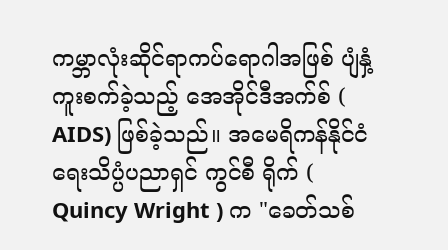ကမ္ဘာလုံးဆိုင်ရာကပ်ရောဂါအဖြစ် ပျံနှံ့ကူးစက်ခဲ့သည့် အေအိုင်ဒီအက်စ် ( AIDS) ဖြစ်ခဲ့သည်။ အမေရိကန်နိုင်ငံရေးသိပ္ပံပညာရှင် ကွင်စီ ရိုက် ( Quincy Wright ) က "ခေတ်သစ်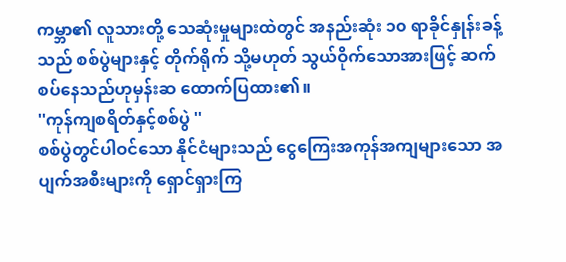ကမ္ဘာ၏ လူသားတို့ သေဆုံးမှုများထဲတွင် အနည်းဆုံး ၁၀ ရာခိုင်နှုန်းခန့်သည် စစ်ပွဲများနှင့် တိုက်ရိုက် သို့မဟုတ် သွယ်ဝိုက်သောအားဖြင့် ဆက်စပ်နေသည်ဟုမှန်းဆ ထောက်ပြထား၏။
''ကုန်ကျစရိတ်နှင့်စစ်ပွဲ ''
စစ်ပွဲတွင်ပါဝင်သော နိုင်ငံများသည် ငွေကြေးအကုန်အကျများသော အပျက်အစီးများကို ရှောင်ရှားကြ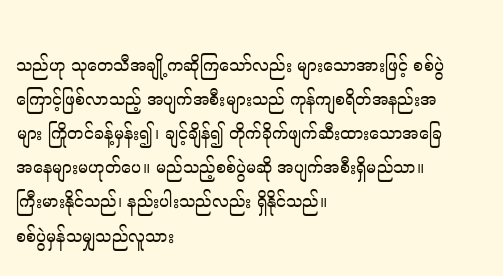သည်ဟု သုတေသီအချို့ကဆိုကြသော်လည်း များသောအားဖြင့် စစ်ပွဲကြောင့်ဖြစ်လာသည့် အပျက်အစီးများသည် ကုန်ကျစရိတ်အနည်းအများ ကြိုတင်ခန့်မှန်း၍၊ ချင့်ချိန်၍ တိုက်ခိုက်ဖျက်ဆီးထားသောအခြေ အနေများမဟုတ်ပေ။ မည်သည့်စစ်ပွဲမဆို အပျက်အစီးရှိမည်သာ။ ကြီးမားနိုင်သည်၊ နည်းပါးသည်လည်း ရှိနိုင်သည်။
စစ်ပွဲမှန်သမျှသည်လူသား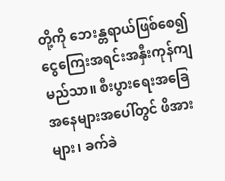တို့ကို ဘေးန္တရာယ်ဖြစ်စေ၍ ငွေကြေးအရင်းအနှီးကုန်ကျမည်သာ။ စီးပွားရေးအခြေအနေများအပေါ်တွင် ဖိအားများ၊ ခက်ခဲ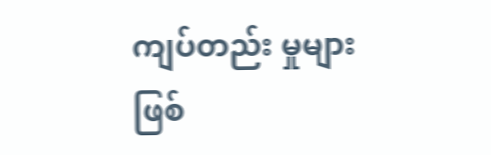ကျပ်တည်း မှုများဖြစ်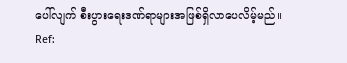ပေါ်လျက် စီးပွားရေးဒဏ်ရာများအဖြစ်ရှိလာပေလိမ့်မည်။
Ref: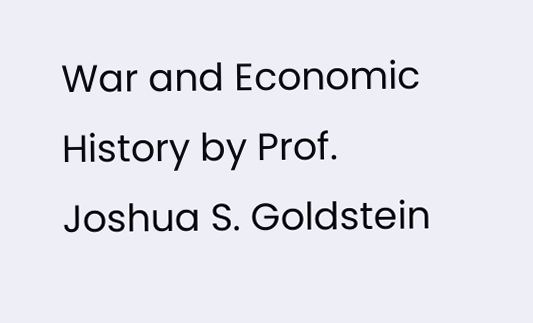War and Economic History by Prof. Joshua S. Goldstein